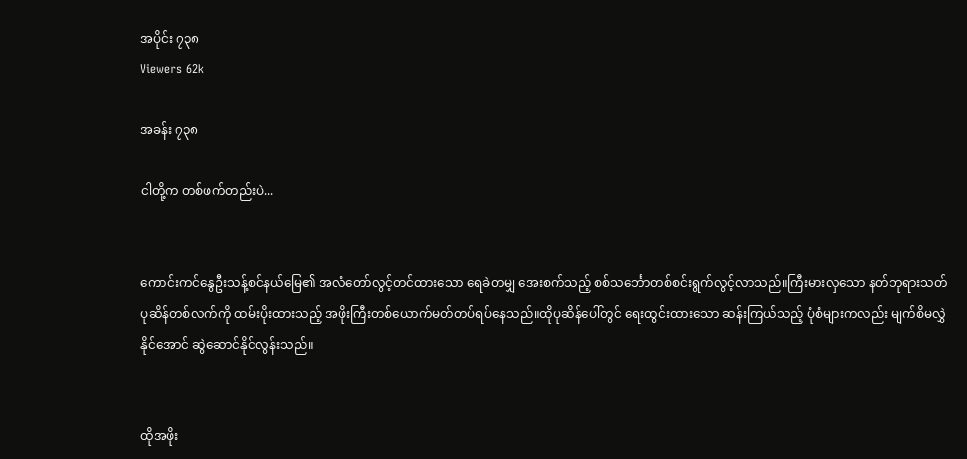အပိုင်း ၇၃၈
Viewers 62k

အခန်း ၇၃၈

ငါတို့က တစ်ဖက်တည်းပဲ...


ကောင်းကင်နွေဦးသန့်စင်နယ်မြေ၏ အလံတော်လွင့်တင်ထားသော ရေခဲတမျှ အေးစက်သည့် စစ်သင်္ဘောတစ်စင်းရွက်လွင့်လာသည်။ကြီးမားလှသော နတ်ဘုရားသတ်ပုဆိန်တစ်လက်ကို ထမ်းပိုးထားသည့် အဖိုးကြီးတစ်ယောက်မတ်တပ်ရပ်နေသည်။ထိုပုဆိန်ပေါ်တွင် ရေးထွင်းထားသော ဆန်းကြယ်သည့် ပုံစံများကလည်း မျက်စိမလွှဲနိုင်အောင် ဆွဲဆောင်နိုင်လွန်းသည်။


ထိုအဖိုး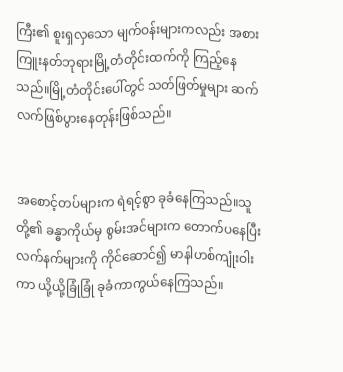ကြီး၏ စူးရှလှသော မျက်ဝန်းများကလည်း အစားကြူးနတ်ဘုရားမြို့တံတိုင်းထက်ကို ကြည့်နေသည်။မြို့တံတိုင်းပေါ်တွင် သတ်ဖြတ်မှုများ ဆက်လက်ဖြစ်ပွားနေတုန်းဖြစ်သည်။


အစောင့်တပ်များက ရဲရင့်စွာ ခုခံနေကြသည်။သူတို့၏ ခန္ဓာကိုယ်မှ စွမ်းအင်များက တောက်ပနေပြီး လက်နက်များကို ကိုင်ဆောင်၍ မာနါဟစ်ကျုံးဝါးကာ ယို့ယို့ခြုံခြုံ ခုခံကာကွယ်နေကြသည်။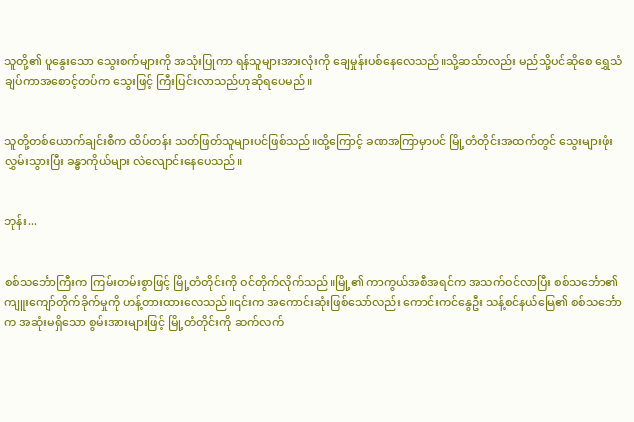သူတို့၏ ပူနွေးသော သွေးစက်များကို အသုံးပြုကာ ရန်သူများအားလုံးကို ချေမှုန်းပစ်နေလေသည်။သို့ဆသ်ာလည်း မည်သို့ပင်ဆိုစေ ရွှေသံချပ်ကာအစောင့်တပ်က သွေးဖြင့် ကြီးပြင်းလာသည်ဟုဆိုရပေမည်။


သူတို့တစ်ယောက်ချင်းစီက ထိပ်တန်း သတ်ဖြတ်သူများပင်ဖြစ်သည်။ထို့ကြောင့် ခဏအကြာမှာပင် မြို့တံတိုင်းအထက်တွင် သွေးများဖုံးလွှမ်းသွားပြီး ခန္ဓာကိုယ်များ လဲလျောင်းနေပေသည်။


ဘုန်း...


စစ်သင်္ဘောကြီးက ကြမ်းတမ်းစွာဖြင့် မြို့တံတိုင်းကို ဝင်တိုက်လိုက်သည်။မြို့၏ ကာကွယ်အစီအရင်က အသက်ဝင်လာပြီး စစ်သင်္ဘော၏ ကျူးကျော်တိုက်ခိုက်မှုကို ဟန့်တားထားလေသည်။၎င်းက အကောင်းဆုံးဖြစ်သော်လည်း ကောင်းကင်နွေဦး သန့်စင်နယ်မြေ၏ စစ်သင်္ဘောက အဆုံးမရှိသော စွမ်းအားများဖြင့် မြို့တံတိုင်းကို ဆက်လက်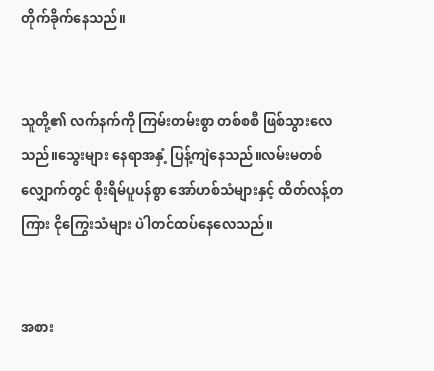တိုက်ခိုက်နေသည်။


သူတို့၏ လက်နက်ကို ကြမ်းတမ်းစွာ တစ်စစီ ဖြစ်သွားလေသည်။သွေးများ နေရာအနှံ့ ပြန့်ကျဲနေသည်။လမ်းမတစ်လျှောက်တွင် စိုးရိမ်ပူပန်စွာ အော်ဟစ်သံများနှင့် ထိတ်လန့်တကြား ငိုကြွေးသံများ ပဲါတင်ထပ်နေလေသည်။


အစား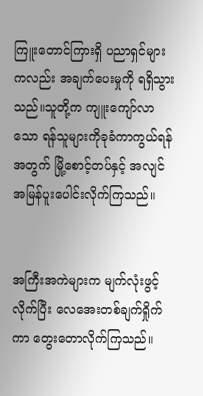ကြူးတောင်ကြားရှိ ပညာရှင်များကလည်း အချက်ပေးမှုကို ရရှိသွားသည်။သူတို့က ကျူးကျော်လာသော ရန်သူများကိုခုခံကာကွယ်ရန်အတွက် မြို့စောင့်တပ်နှင့် အလျင်အမြန်ပူးပေါင်းလိုက်ကြသည်။


အကြီးအကဲများက မျက်လုံးဖွင့်လိုက်ပြီး လေအေးတစ်ချက်ရှိုက်ကာ တွေးတောလိုက်ကြသည်။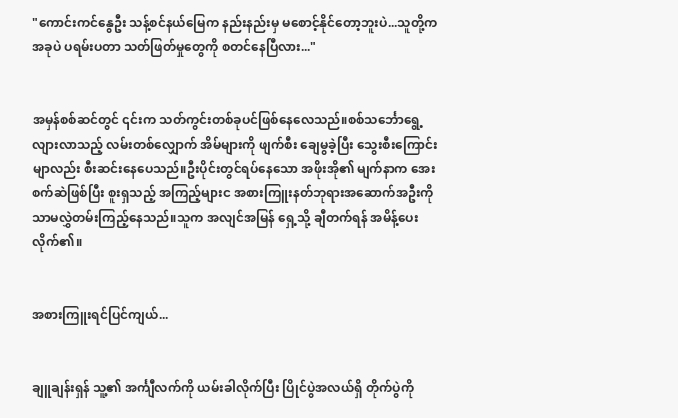"ကောင်းကင်နွေဦး သန့်စင်နယ်မြေက နည်းနည်းမှ မစောင့်နိုင်တော့ဘူးပဲ...သူတို့က အခုပဲ ပရမ်းပတာ သတ်ဖြတ်မှုတွေကို စတင်နေပြီလား..."


အမှန်စစ်ဆင်တွင် ၎င်းက သတ်ကွင်းတစ်ခုပင်ဖြစ်နေလေသည်။စစ်သင်္ဘောရွေ့လျားလာသည့် လမ်းတစ်လျှောက် အိမ်များကို ဖျက်စီး ချေမွခဲ့ပြီး သွေးစီးကြောင်းမျာလည်း စီးဆင်းနေပေသည်။ဦးပိုင်းတွင်ရပ်နေသော အဖိုးအို၏ မျက်နာက အေးစက်ဆဲဖြစ်ပြီး စူးရှသည့် အကြည့်များင အစားကြူးနတ်ဘုရားအဆောက်အဦးကိုသာမလွှဲတမ်းကြည့်နေသည်။သူက အလျင်အမြန် ရှေ့သို့ ချီတက်ရန် အမိန့်ပေးလိုက်၏။


အစားကြူးရင်ပြင်ကျယ်...


ချူချန်းရှန် သူ့၏ အင်္ကျီလက်ကို ယမ်းခါလိုက်ပြီး ပြိုင်ပွဲအလယ်ရှိ တိုက်ပွဲကို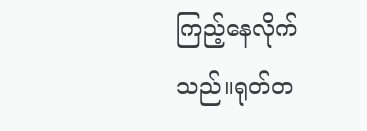ကြည့်နေလိုက်သည်။ရုတ်တ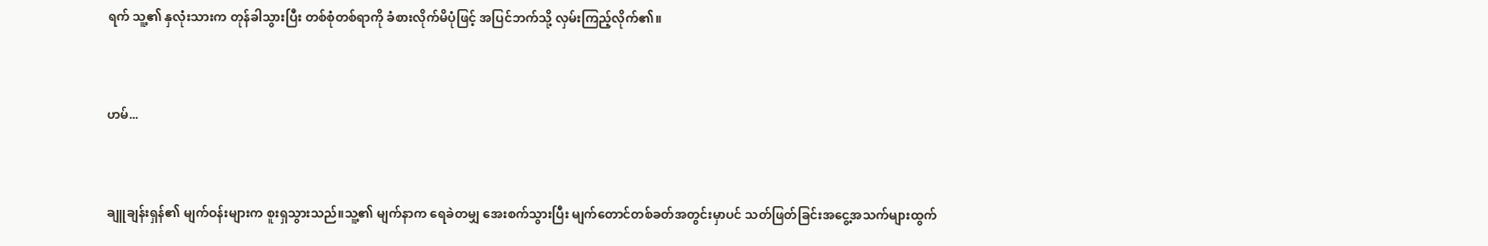ရက် သူ့၏ နှလုံးသားက တုန်ခါသွားပြီး တစ်စုံတစ်ရာကို ခံစားလိုက်မိပုံဖြင့် အပြင်ဘက်သို့ လှမ်းကြည့်လိုက်၏။


ဟမ်...


ချူချန်းရှန်၏ မျက်ဝန်းများက စူးရှသွားသည်။သူ့၏ မျက်နာက ရေခဲတမျှ အေးစက်သွားပြီး မျက်တောင်တစ်ခတ်အတွင်းမှာပင် သတ်ဖြတ်ခြင်းအငွေ့အသက်များထွက်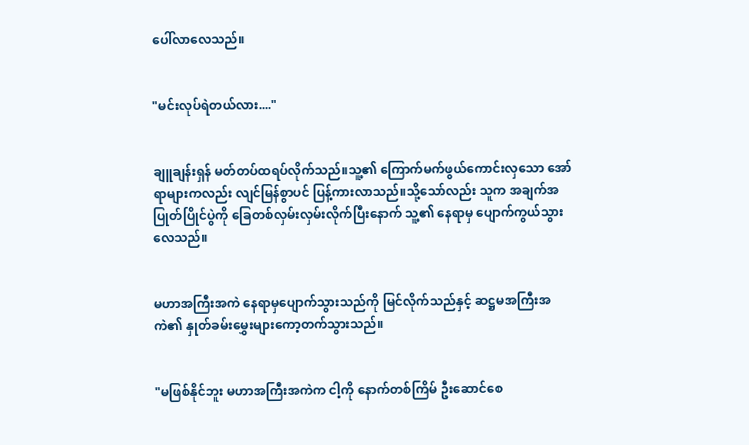ပေါ်လာလေသည်။


"မင်းလုပ်ရဲတယ်လား...."


ချူချန်းရှန် မတ်တပ်ထရပ်လိုက်သည်။သူ့၏ ကြောက်မက်ဖွယ်ကောင်းလှသော အော်ရာများကလည်း လျင်မြန်စွာပင် ပြန့်ကားလာသည်။သို့သော်လည်း သူက အချက်အပြုတ်ပြိုင်ပွဲကို ခြေတစ်လှမ်းလှမ်းလိုက်ပြီးနောက် သူ့၏ နေရာမှ ပျောက်ကွယ်သွားလေသည်။


မဟာအကြီးအကဲ နေရာမှပျောက်သွားသည်ကို မြင်လိုက်သည်နှင့် ဆဋ္ဌမအကြီးအကဲ၏ နှုတ်ခမ်းမွှေးများကော့တက်သွားသည်။


"မဖြစ်နိုင်ဘူး မဟာအကြီးအကဲက ငါ့ကို နောက်တစ်ကြိမ် ဦးဆောင်စေ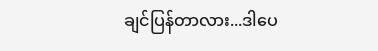ချင်ပြန်တာလား...ဒါပေ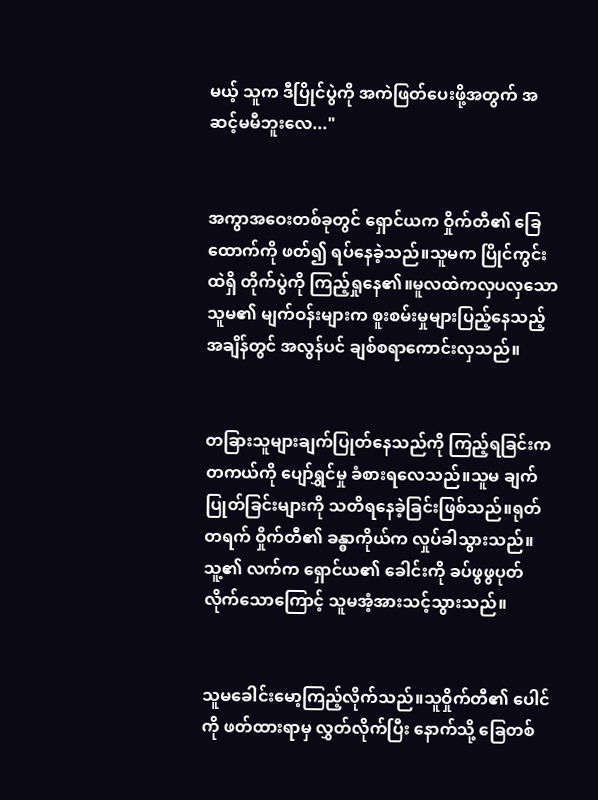မယ့် သူက ဒီပြိုင်ပွဲကို အကဲဖြတ်ပေးဖို့အတွက် အဆင့်မမီဘူးလေ..."


အကွာအဝေးတစ်ခုတွင် ရှောင်ယက ဝှိုက်တီ၏ ခြေထောက်ကို ဖတ်၍ ရပ်နေခဲ့သည်။သူမက ပြိုင်ကွင်းထဲရှိ တိုက်ပွဲကို ကြည့်ရှုနေ၏။မူလထဲကလှပလှသော သူမ၏ မျက်ဝန်းများက စူးစမ်းမှုများပြည့်နေသည့် အချိန်တွင် အလွန်ပင် ချစ်စရာကောင်းလှသည်။


တခြားသူများချက်ပြုတ်နေသည်ကို ကြည့်ရခြင်းက တကယ်ကို ပျော်ရွှင်မှု ခံစားရလေသည်။သူမ ချက်ပြုတ်ခြင်းများကို သတိရနေခဲ့ခြင်းဖြစ်သည်။ရုတ်တရက် ဝှိုက်တီ၏ ခန္ဓာကိုယ်က လှုပ်ခါသွားသည်။သူ့၏ လက်က ရှောင်ယ၏ ခေါင်းကို ခပ်ဖွဖွပုတ်လိုက်သောကြောင့် သူမအံ့အားသင့်သွားသည်။


သူမခေါင်းမော့ကြည့်လိုက်သည်။သူဝှိုက်တီ၏ ပေါင်ကို ဖတ်ထားရာမှ လွှတ်လိုက်ပြီး နောက်သို့ ခြေတစ်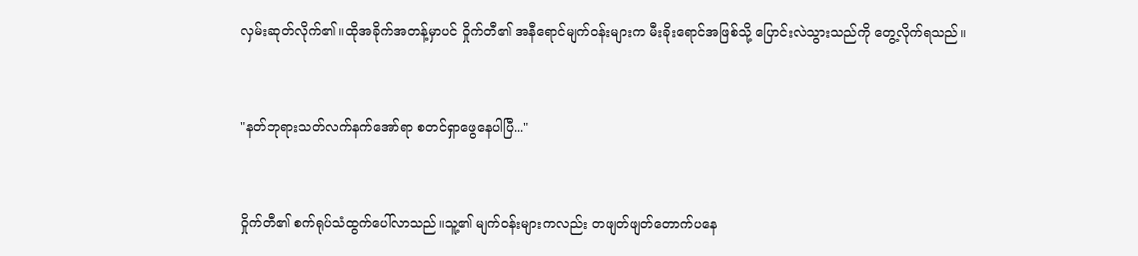လှမ်းဆုတ်လိုက်၏။ထိုအခိုက်အတန့်မှာပင် ဝှိုက်တီ၏ အနီရောင်မျက်ဝန်းများက မီးခိုးရောင်အဖြစ်သို့ ပြောင်းလဲသွားသည်ကို တွေ့လိုက်ရသည်။


"နတ်ဘုရားသတ်လက်နက်အော်ရာ စတင်ရှာဖွေနေပါပြီ..."


ဝှိုက်တီ၏ စက်ရုပ်သံထွက်ပေါ်လာသည်။သူ့၏ မျက်ဝန်းများကလည်း တဖျတ်ဖျတ်တောက်ပနေ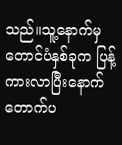သည်။သူ့နောက်မှ တောင်ပံနှစ်ခုက ပြန့်ကားလာပြီးနောက် တောက်ပ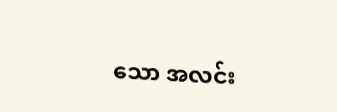သော အလင်း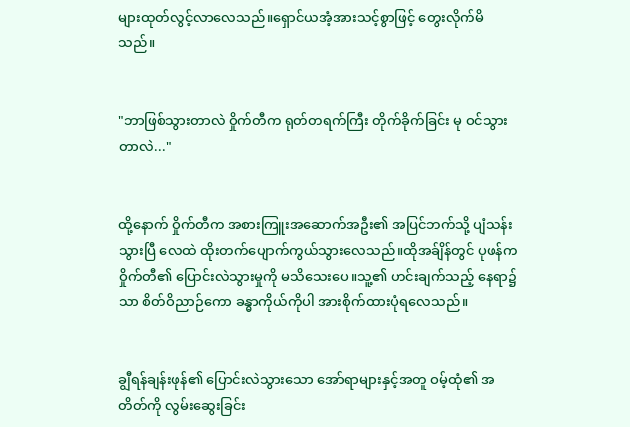များထုတ်လွင့်လာလေသည်။ရှောင်ယအံ့အားသင့်စွာဖြင့် တွေးလိုက်မိသည်။


"ဘာဖြစ်သွားတာလဲ ဝှိုက်တီက ရုတ်တရက်ကြီး တိုက်ခိုက်ခြင်း မု ဝင်သွားတာလဲ..."


ထို့နောက် ဝှိုက်တီက အစားကြူးအဆောက်အဦး၏ အပြင်ဘက်သို့ ပျံသန်းသွားပြီ လေထဲ ထိုးတက်ပျောက်ကွယ်သွားလေသည်။ထိုအခ်ျိန်တွင် ပုဖန်က ဝှိုက်တီ၏ ပြောင်းလဲသွားမှုကို မသိသေးပေ။သူ့၏ ဟင်းချက်သည့် နေရာ၌သာ စိတ်ဝိညာဉ်ကော ခန္ဓာကိုယ်ကိုပါ အားစိုက်ထားပုံရလေသည်။


ချွီရန်ချန်းဖုန်၏ ပြောင်းလဲသွားသော အော်ရာများနှင့်အတူ ဝမ့်ထုံ၏ အတိတ်ကို လွမ်းဆွေးခြင်း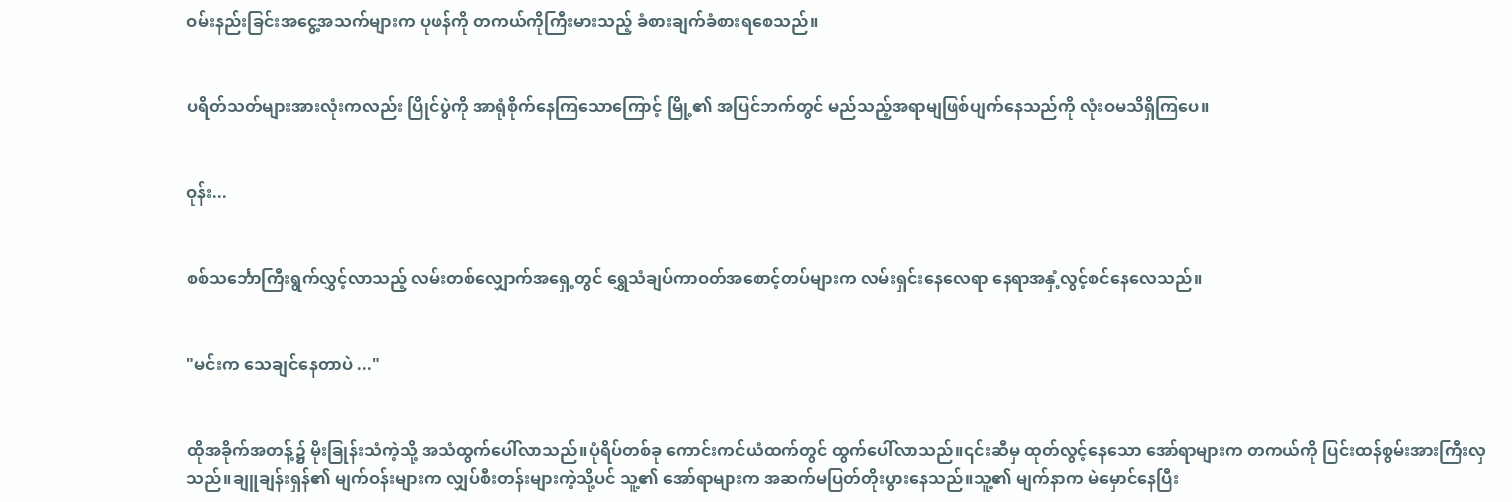ဝမ်းနည်းခြင်းအငွေ့အသက်များက ပုဖန်ကို တကယ်ကိုကြီးမားသည့် ခံစားချက်ခံစားရစေသည်။


ပရိတ်သတ်များအားလုံးကလည်း ပြိုင်ပွဲကို အာရုံစိုက်နေကြသောကြောင့် မြို့၏ အပြင်ဘက်တွင် မည်သည့်အရာမျဖြစ်ပျက်နေသည်ကို လုံးဝမသိရှိကြပေ။


ဝုန်း...


စစ်သင်္ဘောကြီးရွက်လွှင့်လာသည့် လမ်းတစ်လျှောက်အရှေ့တွင် ရွှေသံချပ်ကာဝတ်အစောင့်တပ်များက လမ်းရှင်းနေလေရာ နေရာအနှံ့လွင့်စင်နေလေသည်။


"မင်းက သေချင်နေတာပဲ ..."


ထိုအခိုက်အတန့်၌ မိုးခြုန်းသံကဲ့သို့ အသံထွက်ပေါ်လာသည်။ပုံရိပ်တစ်ခု ကောင်းကင်ယံထက်တွင် ထွက်ပေါ်လာသည်။၎င်းဆီမှ ထုတ်လွင့်နေသော အော်ရာများက တကယ်ကို ပြင်းထန်စွမ်းအားကြီးလှသည်။ချူချန်းရှန်၏ မျက်ဝန်းများက လျှပ်စီးတန်းများကဲ့သို့ပင် သူ့၏ အော်ရာများက အဆက်မပြတ်တိုးပွားနေသည်။သူ့၏ မျက်နာက မဲမှောင်နေပြီး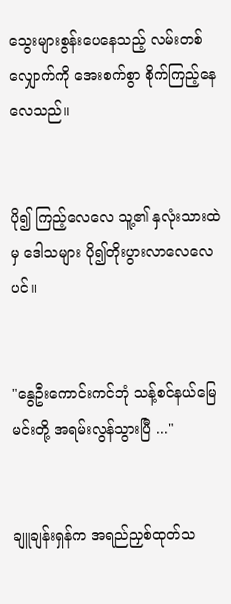သွေးများစွန်းပေနေသည့် လမ်းတစ်လျှောက်ကို အေးစက်စွာ စိုက်ကြည့်နေလေသည်။


ပို၍ ကြည့်လေလေ သူ့၏ နှလုံးသားထဲမှ ဒေါသများ ပို၍တိုးပွားလာလေလေပင်။


"နွေဦးကောင်းကင်ဘုံ သန့်စင်နယ်မြေ မင်းတို့ အရမ်းလွန်သွားပြီ ..."


ချူချန်းရှန်က အရည်ညှစ်ထုတ်သ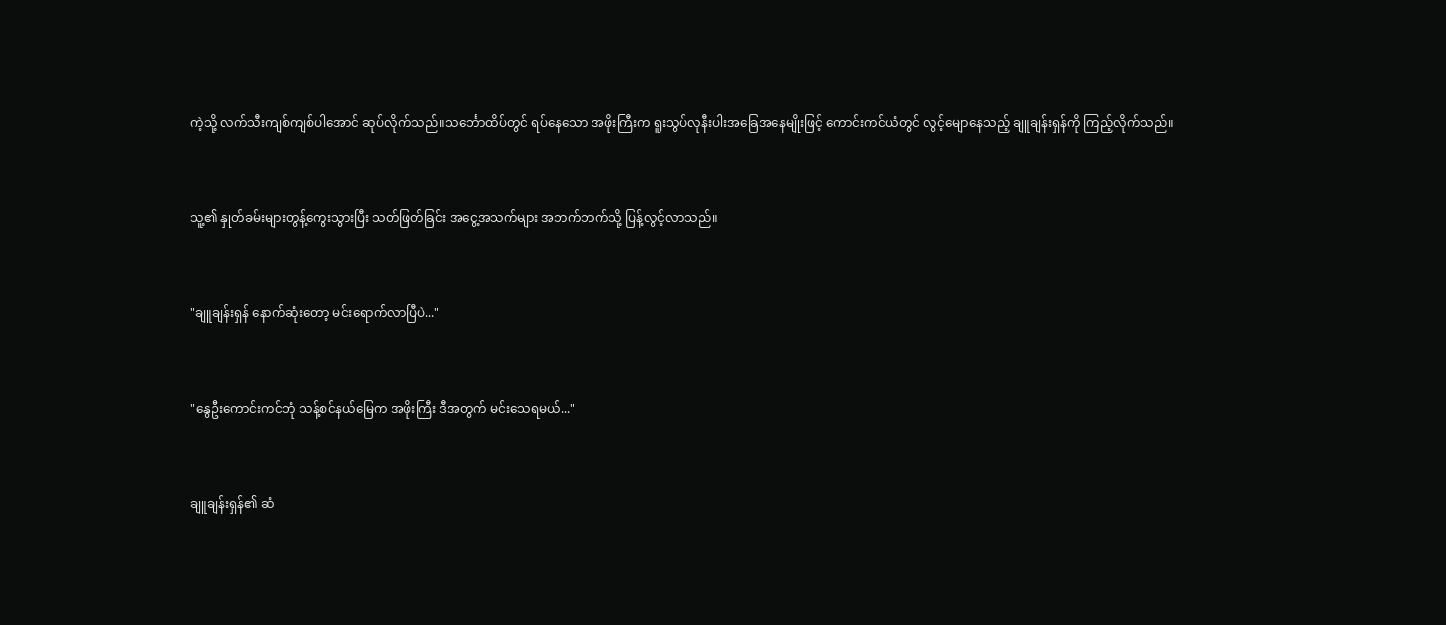ကဲ့သို့ လက်သီးကျစ်ကျစ်ပါအောင် ဆုပ်လိုက်သည်။သင်္ဘောထိပ်တွင် ရပ်နေသော အဖိုးကြီးက ရူးသွပ်လုနီးပါးအခြေအနေမျိုးဖြင့် ကောင်းကင်ယံတွင် လွင့်မျောနေသည့် ချူချန်းရှန်ကို ကြည့်လိုက်သည်။


သူ့၏ နှုတ်ခမ်းများတွန့်ကွေးသွားပြီး သတ်ဖြတ်ခြင်း အငွေ့အသက်များ အဘက်ဘက်သို့ ပြန့်လွင့်လာသည်။


"ချူချန်းရှန် နောက်ဆုံးတော့ မင်းရောက်လာပြီပဲ..."


"နွေဦးကောင်းကင်ဘုံ သန့်စင်နယ်မြေက အဖိုးကြီး ဒီအတွက် မင်းသေရမယ်..."


ချူချန်းရှန်၏ ဆံ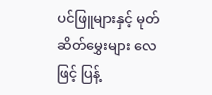ပင်ဖြူများနှင့် မုတ်ဆိတ်မွှေးများ လေဖြင့် ပြန့်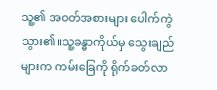သူ့၏ အဝတ်အစားများ ပေါက်ကွဲသွား၏။သူ့ခန္ဓာကိုယ်မှ သွေးချည်များက ကမ်းခြေကို ရိုက်ခတ်လာ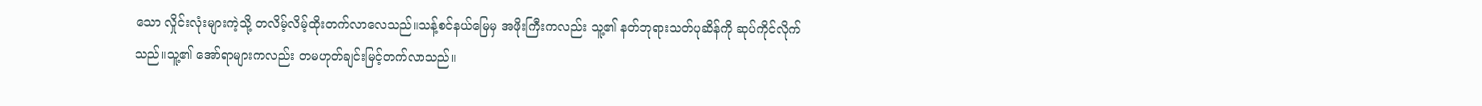သော လှိုင်းလုံးများကဲ့သို့ တလိမ့်လိမ့်ထိုးတက်လာလေသည်။သန့်စင်နယ်မြေမှ အဖိုးကြီးကလည်း သူ့၏ နတ်ဘုရားသတ်ပုဆိန်ကို ဆုပ်ကိုင်လိုက်သည်။သူ့၏ အော်ရာများကလည်း တမဟုတ်ချင်းမြင့်တက်လာသည်။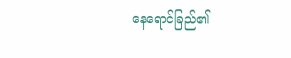နေရောင်ခြည်၏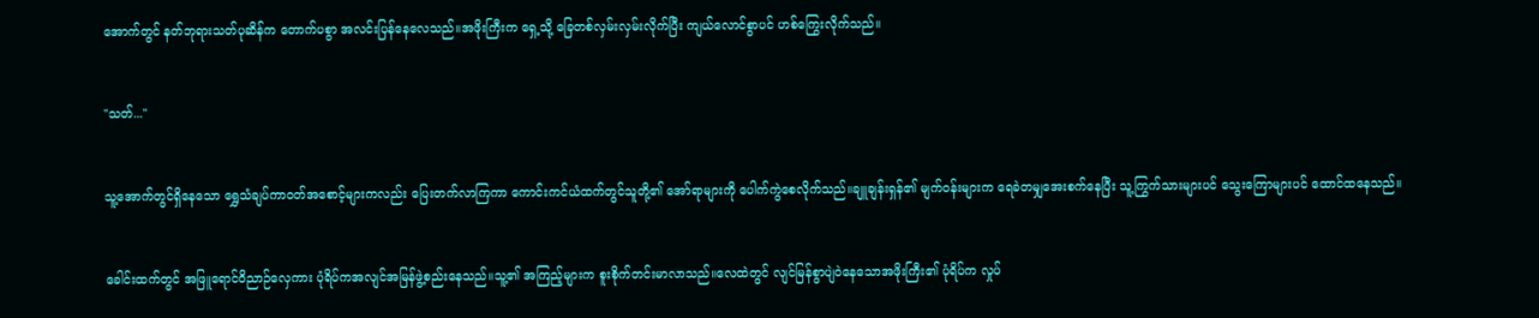အောက်တွင် နတ်ဘုရားသတ်ပုဆိန်က တောက်ပစွာ အလင်းပြန်နေလေသည်။အဖိုးကြီးက ရှေ့သို့ ခြေတစ်လှမ်းလှမ်းလိုက်ပြီး ကျယ်လောင်စွာပင် ဟစ်ကြွေးလိုက်သည်။


"သတ်..."


သူ့အောက်တွင်ရှိနေသော ရွှေသံချပ်ကာဝတ်အစောင့်များကလည်း ပြေးတက်လာကြကာ ကောင်းကင်ယံထက်တွင်သူတို့၏ အော်ရာများကို ပေါက်ကွဲစေလိုက်သည်။ချူချန်းရှန်၏ မျက်ဝန်းများက ရေခဲတမျှအေးစက်နေပြီး သူ့ကြွက်သားများပင် သွေးကြောများပင် ထောင်ထနေသည်။


ခေါင်းထက်တွင် အဖြူရောင်ဝိညာဉ်လှေကား ပုံရိပ်ကအလျင်အမြန်ဖွဲ့စည်းနေသည်။သူ့၏ အကြည့်များက စူးစိုက်တင်းမာလာသည်။လေထဲတွင် လျင်မြန်စွာပျဲဝဲနေသောအဖိုးကြီး၏ ပုံရိပ်က လှုပ်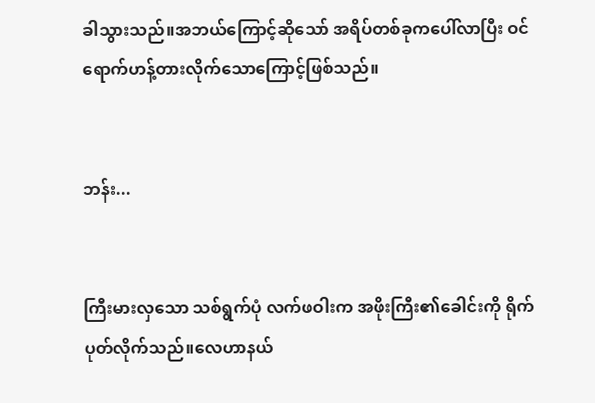ခါသွားသည်။အဘယ်ကြောင့်ဆိုသော် အရိပ်တစ်ခုကပေါ်လာပြီး ဝင်ရောက်ဟန့်တားလိုက်သောကြောင့်ဖြစ်သည်။


ဘန်း...


ကြီးမားလှသော သစ်ရွက်ပုံ လက်ဖဝါးက အဖိုးကြီး၏ခေါင်းကို ရိုက်ပုတ်လိုက်သည်။လေဟာနယ်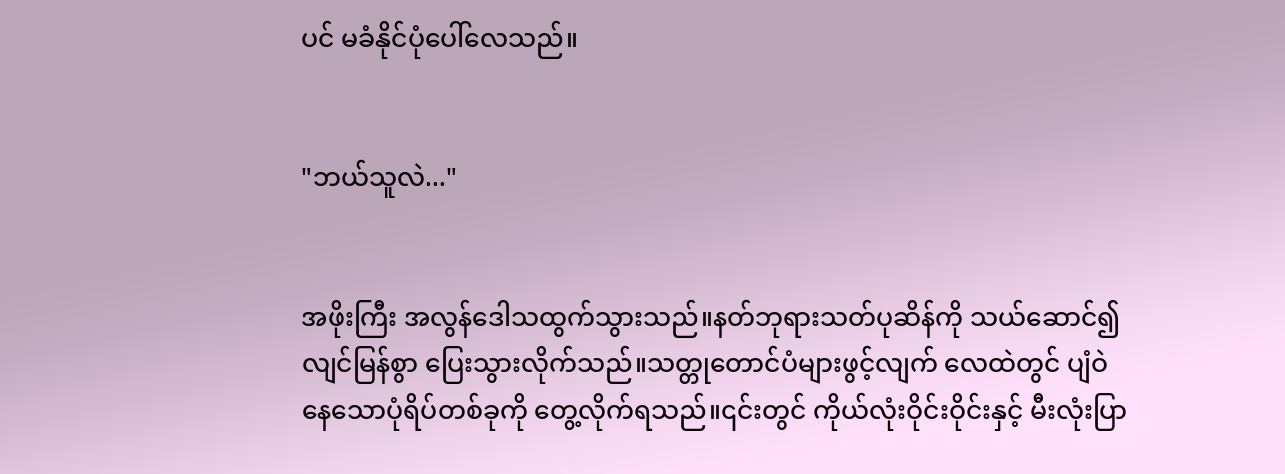ပင် မခံနိုင်ပုံပေါ်လေသည်။


"ဘယ်သူလဲ..."


အဖိုးကြီး အလွန်ဒေါသထွက်သွားသည်။နတ်ဘုရားသတ်ပုဆိန်ကို သယ်ဆောင်၍ လျင်မြန်စွာ ပြေးသွားလိုက်သည်။သတ္တုတောင်ပံများဖွင့်လျက် လေထဲတွင် ပျံဝဲနေသောပုံရိပ်တစ်ခုကို တွေ့လိုက်ရသည်။၎င်းတွင် ကိုယ်လုံးဝိုင်းဝိုင်းနှင့် မီးလုံးပြာ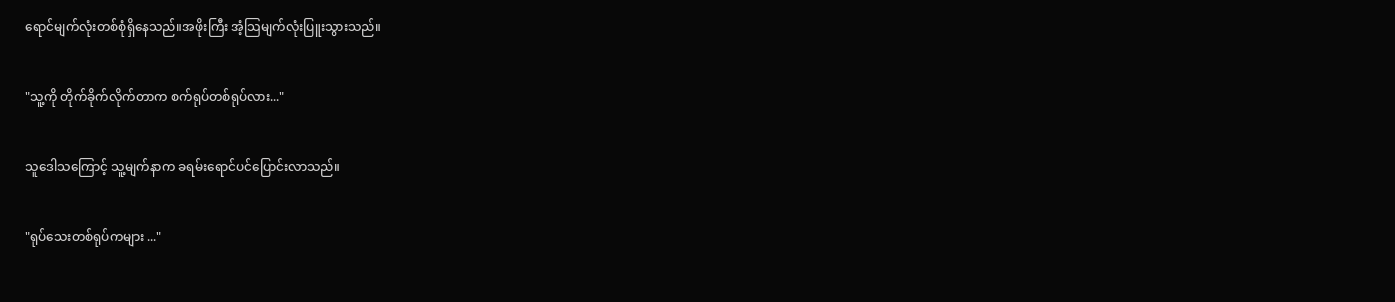ရောင်မျက်လုံးတစ်စုံရှိနေသည်။အဖိုးကြီး အံ့သြမျက်လုံးပြူးသွားသည်။


"သူ့ကို တိုက်ခိုက်လိုက်တာက စက်ရုပ်တစ်ရုပ်လား..."


သူဒေါသကြောင့် သူ့မျက်နာက ခရမ်းရောင်ပင်ပြောင်းလာသည်။


"ရုပ်သေးတစ်ရုပ်ကများ ..."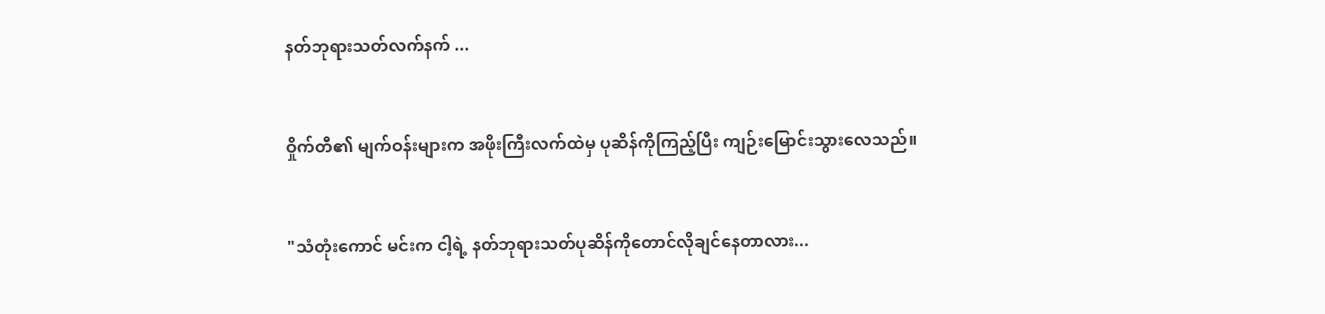နတ်ဘုရားသတ်လက်နက် ...


ဝှိုက်တီ၏ မျက်ဝန်းများက အဖိုးကြီးလက်ထဲမှ ပုဆိန်ကိုကြည့်ပြီး ကျဉ်းမြောင်းသွားလေသည်။


"သံတုံးကောင် မင်းက ငါ့ရဲ့ နတ်ဘုရားသတ်ပုဆိန်ကိုတောင်လိုချင်နေတာလား...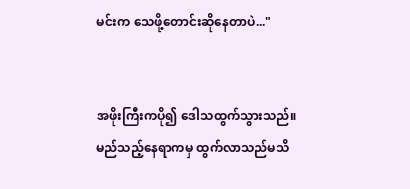မင်းက သေဖို့တောင်းဆိုနေတာပဲ..."


အဖိုးကြီးကပို၍ ဒေါသထွက်သွားသည်။မည်သည့်နေရာကမှ ထွက်လာသည်မသိ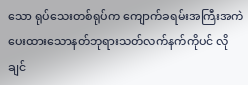သော ရုပ်သေးတစ်ရုပ်က ကျောက်ခရမ်းအကြီးအကဲပေးထားသောနတ်ဘုရားသတ်လက်နက်ကိုပင် လိုချင်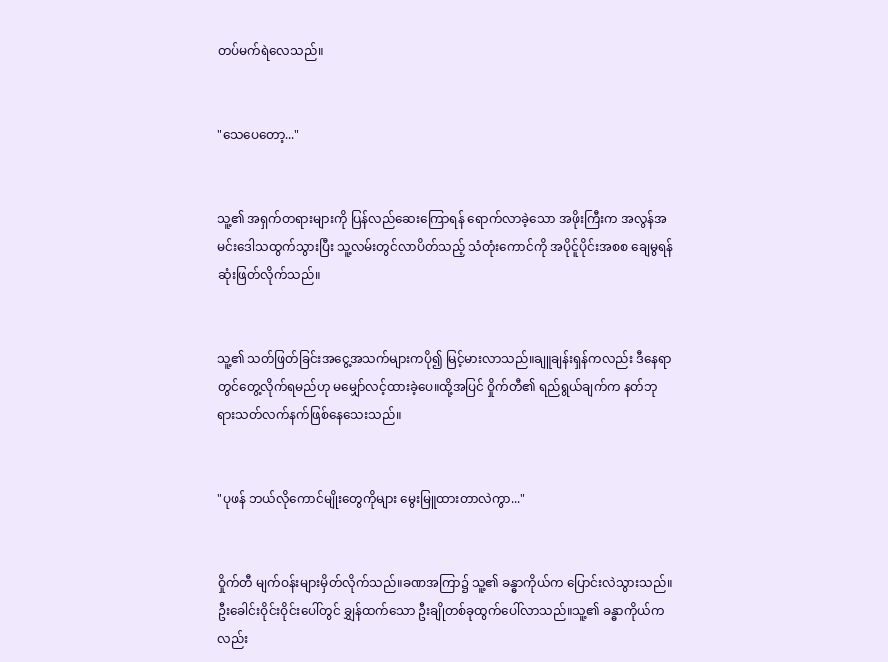တပ်မက်ရဲလေသည်။


"သေပေတော့..."


သူ့၏ အရှက်တရားများကို ပြန်လည်ဆေးကြောရန် ရောက်လာခဲ့သော အဖိုးကြီးက အလွန်အမင်းဒေါသထွက်သွားပြီး သူ့လမ်းတွင်လာပိတ်သည့် သံတုံးကောင်ကို အပိုင်ူပိုင်းအစစ ချေမွရန်ဆုံးဖြတ်လိုက်သည်။


သူ့၏ သတ်ဖြတ်ခြင်းအငွေ့အသက်များကပို၍ မြင့်မားလာသည်။ချူချန်းရှန်ကလည်း ဒီနေရာတွင်တွေ့လိုက်ရမည်ဟု မမျှော်လင့်ထားခဲ့ပေ။ထို့အပြင် ဝှိုက်တီ၏ ရည်ရွယ်ချက်က နတ်ဘုရားသတ်လက်နက်ဖြစ်နေသေးသည်။


"ပုဖန် ဘယ်လိုကောင်မျိုးတွေကိုများ မွေးမြူထားတာလဲကွာ..."


ဝှိုက်တီ မျက်ဝန်းများမှိတ်လိုက်သည်။ခဏအကြာ၌ သူ့၏ ခန္ဓာကိုယ်က ပြောင်းလဲသွားသည်။ဦးခေါင်းဝိုင်းဝိုင်းပေါ်တွင် ချွှန်ထက်သော ဦးချိုတစ်ခုထွက်ပေါ်လာသည်။သူ့၏ ခန္ဓာကိုယ်ကလည်း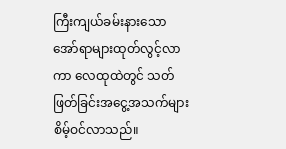ကြီးကျယ်ခမ်းနားသော အော်ရာများထုတ်လွင့်လာကာ လေထုထဲတွင် သတ်ဖြတ်ခြင်းအငွေ့အသက်များ စိမ့်ဝင်လာသည်။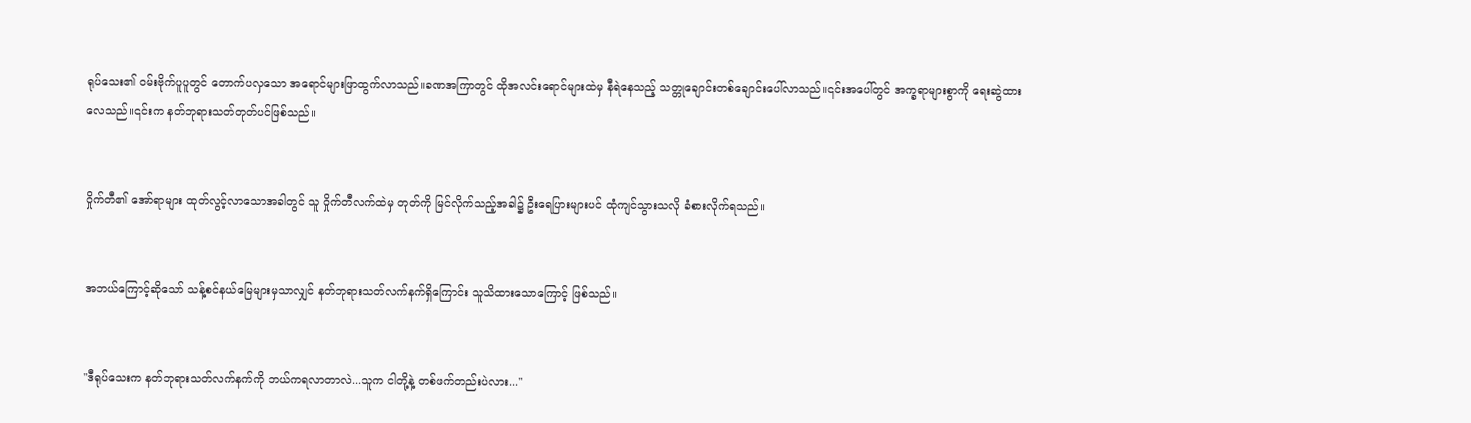ရုပ်သေး၏ ဝမ်းဗိုက်ပူပူတွင် တောက်ပလှသော အရောင်များဖြာထွက်လာသည်။ခဏအကြာတွင် ထိုအလင်းရောင်များထဲမှ နီရဲနေသည့် သတ္တုချောင်းတစ်ချောင်းပေါ်လာသည်။၎င်းအပေါ်တွင် အက္ခရာများစွာကို ရေးဆွဲထားလေသည်။၎င်းက နတ်ဘုရားသတ်တုတ်ပင်ဖြစ်သည်။


ဝှိုက်တီ၏ အော်ရာများ ထုတ်လွင့်လာသောအခါတွင် သူ ဝှိုက်တီလက်ထဲမှ တုတ်ကို မြင်လိုက်သည့်အခါ၌ ဦးရေပြားများပင် ထုံကျင်သွားသလို ခံစားလိုက်ရသည်။


အဘယ်ကြောင့်ဆိုသော် သန့်စင်နယ်မြေများမှသာလျှင် နတ်ဘုရားသတ်လက်နက်ရှိကြောင်း သူသိထားသောကြောင့် ဖြစ်သည်။


"ဒီရုပ်သေးက နတ်ဘုရားသတ်လက်နက်ကို ဘယ်ကရလာတာလဲ...သူက ငါတို့နဲ့ တစ်ဖက်တည်းပဲလား..."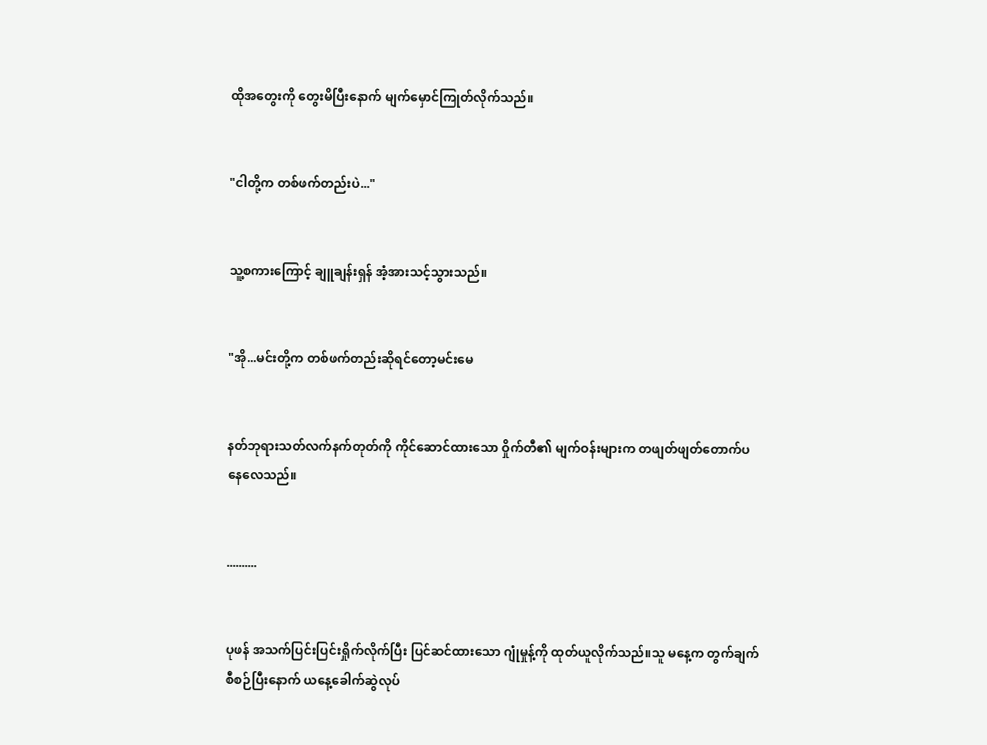ထိုအတွေးကို တွေးမိပြီးနောက် မျက်မှောင်ကြုတ်လိုက်သည်။


"ငါတို့က တစ်ဖက်တည်းပဲ..."


သူ့စကားကြောင့် ချူချန်းရှန် အံ့အားသင့်သွားသည်။


"အို...မင်းတို့က တစ်ဖက်တည်းဆိုရင်တော့မင်းမေ


နတ်ဘုရားသတ်လက်နက်တုတ်ကို ကိုင်ဆောင်ထားသော ဝှိုက်တီ၏ မျက်ဝန်းများက တဖျတ်ဖျတ်တောက်ပနေလေသည်။


..........


ပုဖန် အသက်ပြင်းပြင်းရှိုက်လိုက်ပြီး ပြင်ဆင်ထားသော ဂျုံမှုန့်ကို ထုတ်ယူလိုက်သည်။သူ မနေ့က တွက်ချက်စီစဉ်ပြီးနောက် ယနေ့ခေါက်ဆွဲလုပ်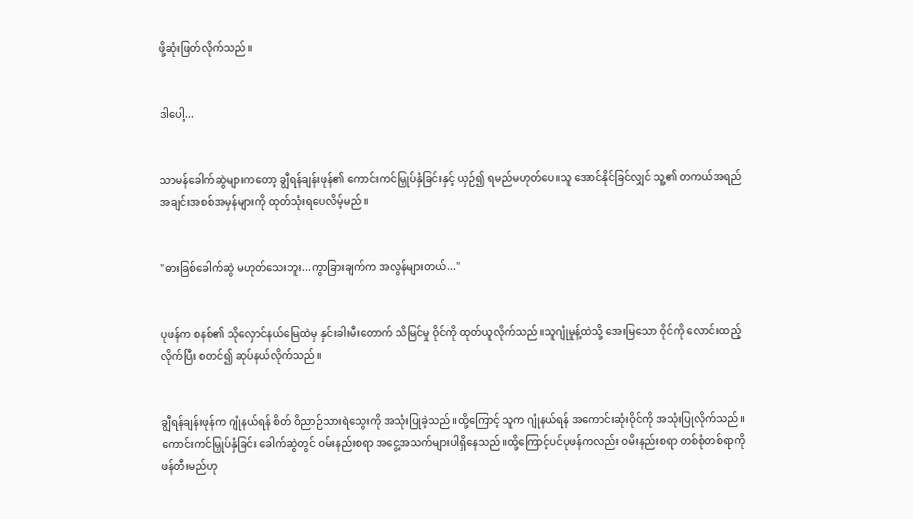ဖို့ဆုံးဖြတ်လိုက်သည်။


ဒါပေါ့...


သာမန်ခေါက်ဆွဲများကတော့ ချွီရန်ချန်းဖုန်၏ ကောင်းကင်မြှုပ်နှံခြင်းနှင့် ယှဉ်၍ ရမည်မဟုတ်ပေ။သူ အောင်နိုင်ခြင်လျှင် သူ့၏ တကယ်အရည်အချင်းအစစ်အမှန်များကို ထုတ်သုံးရပေလိမ့်မည်။


"ဓားခြစ်ခေါက်ဆွဲ မဟုတ်သေးဘူး...ကွာခြားချက်က အလွန်များတယ်..."


ပုဖန်က စနစ်၏ သိုလှောင်နယ်မြေထဲမှ နှင်းခါးမီးတောက် သိမြင်မှု ဝိုင်ကို ထုတ်ယူလိုက်သည်။သူဂျုံမှုန့်ထဲသို့ အေးမြသော ဝိုင်ကို လောင်းထည့်လိုက်ပြီး စတင်၍ ဆုပ်နယ်လိုက်သည်။


ချွီရန်ချန်းဖုန်က ဂျုံနယ်ရန် စိတ် ဝိညာဉ်သားရဲသွေးကို အသုံးပြုခဲ့သည်။ထို့ကြောင့် သူက ဂျုံနယ်ရန် အကောင်းဆုံးဝိုင်ကို အသုံးပြုလိုက်သည်။ကောင်းကင်မြှုပ်နှံခြင်း ခေါက်ဆွဲတွင် ဝမ်းနည်းစရာ အငွေ့အသက်များပါရှိနေသည်။ထို့ကြောင့်ပင်ပုဖန်ကလည်း ဝမိးနည်းစရာ တစ်စုံတစ်ရာကို ဖန်တီးမည်ဟု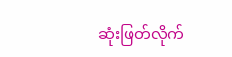ဆုံးဖြတ်လိုက်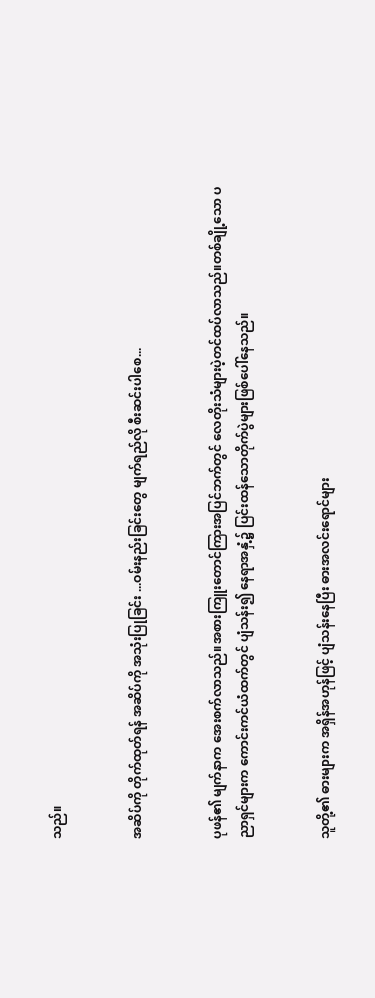သည်။


အဆိပ်ကို တိုက်ထုတ်ရန် အဆိပ်ကို အသုံးပြုခြင်း ...ဝမ်းနည်းခြင်းတွေ မျက်ရည်လို စီးဆင်းပါစေ...


ပုဖန်၏ မျက်နာက အေးစက်လာသည်။အစားကြူးတောင်ကြားအပြင်ဘက်တွင် လေတိုးသံများပဲ့တင်ထပ်လာသည်။တစ်ချို့သော ပညာရှင်များက ကောင်းကင်ယံထက်တွင် ပျံသန်း၍ နေရာအနှံ့၌ ပြင်းထန်သောတိုက်ပွဲများဖြစ်ပေါ်နေသည်။


သူတို့၏ ဓားများက အရှိန်အဟုန်ဖြင့် ပျံသန်းနေပြီး ဓားအလင်းရောင်များ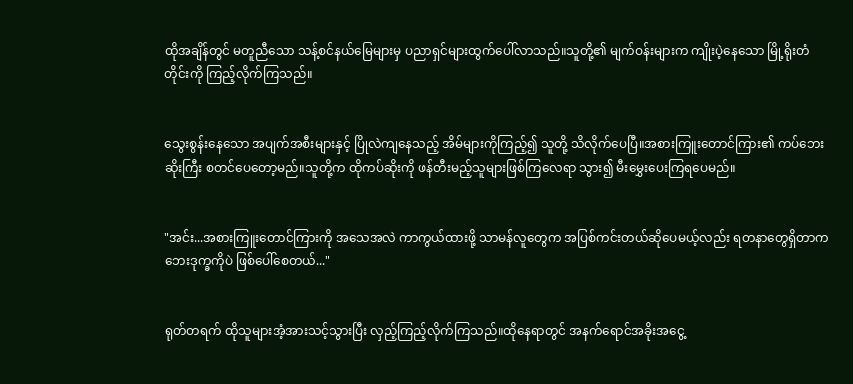ထိုအချိန်တွင် မတူညီသော သန့်စင်နယ်မြေများမှ ပညာရှင်များထွက်ပေါ်လာသည်။သူတို့၏ မျက်ဝန်းများက ကျိုးပဲ့နေသော မြို့ရိုးတံတိုင်းကို ကြည့်လိုက်ကြသည်။


သွေးစွန်းနေသော အပျက်အစီးများနှင့် ပြိုလဲကျနေသည့် အိမ်များကိုကြည့်၍ သူတို့ သိလိုက်ပေပြီ။အစားကြူးတောင်ကြား၏ ကပ်ဘေးဆိုးကြီး စတင်ပေတော့မည်။သူတို့က ထိုကပ်ဆိုးကို ဖန်တီးမည့်သူများဖြစ်ကြလေရာ သွား၍ မီးမွှေးပေးကြရပေမည်။


"အင်း...အစားကြူးတောင်ကြားကို အသေအလဲ ကာကွယ်ထားဖို့ သာမန်လူတွေက အပြစ်ကင်းတယ်ဆိုပေမယ့်လည်း ရတနာတွေရှိတာက ဘေးဒုက္ခကိုပဲ ဖြစ်ပေါ်စေတယ်..."


ရုတ်တရက် ထိုသူများအံ့အားသင့်သွားပြီး လှည့်ကြည့်လိုက်ကြသည်။ထိုနေရာတွင် အနက်ရောင်အခိုးအငွေ့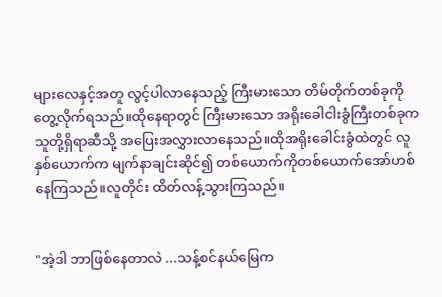များလေနှင့်အတူ လွင့်ပါလာနေသည့် ကြီးမားသော တိမ်တိုက်တစ်ခုကို တွေ့လိုက်ရသည်။ထိုနေရာတွင် ကြီးမားသော အရိုးခေါငါးခွံကြီးတစ်ခုက သူတို့ရှိရာဆီသို့ အပြေးအလွှားလာနေသည်။ထိုအရိုးခေါင်းခွံထဲတွင် လူနှစ်ယောက်က မျက်နာချင်းဆိုင်၍ တစ်ယောက်ကိုတစ်ယောက်အော်ဟစ်နေကြသည်။လူတိုင်း ထိတ်လန့်သွားကြသည်။


"အဲ့ဒါ ဘာဖြစ်နေတာလဲ ...သန့်စင်နယ်မြေက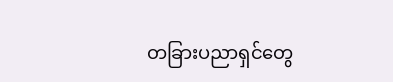တခြားပညာရှင်တွေ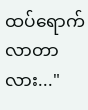ထပ်ရောက်လာတာလား..."